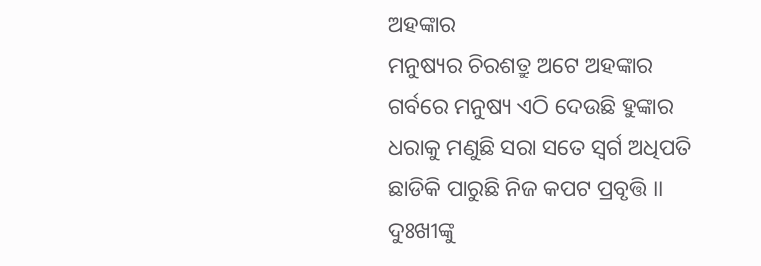ଅହଙ୍କାର
ମନୁଷ୍ୟର ଚିରଶତ୍ରୁ ଅଟେ ଅହଙ୍କାର
ଗର୍ବରେ ମନୁଷ୍ୟ ଏଠି ଦେଉଛି ହୁଙ୍କାର
ଧରାକୁ ମଣୁଛି ସରା ସତେ ସ୍ୱର୍ଗ ଅଧିପତି
ଛାଡିକି ପାରୁଛି ନିଜ କପଟ ପ୍ରବୃତ୍ତି ।।
ଦୁଃଖୀଙ୍କୁ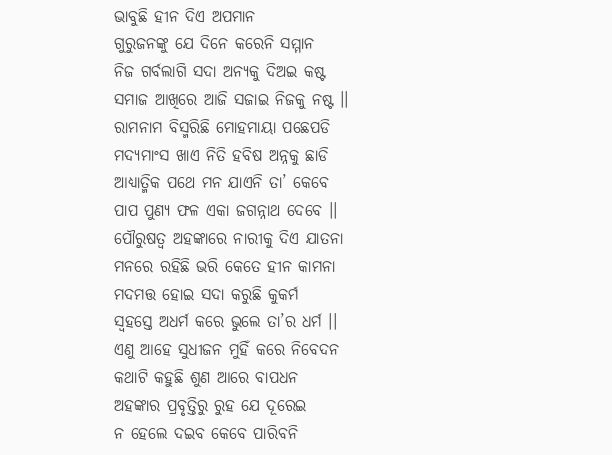ଭାବୁଛି ହୀନ ଦିଏ ଅପମାନ
ଗୁରୁଜନଙ୍କୁ ଯେ ଦିନେ କରେନି ସମ୍ମାନ
ନିଜ ଗର୍ବଲାଗି ସଦା ଅନ୍ୟକୁ ଦିଅଇ କଷ୍ଟ
ସମାଜ ଆଖିରେ ଆଜି ସଜାଇ ନିଜକୁ ନଷ୍ଟ ।।
ରାମନାମ ବିସ୍ମରିଛି ମୋହମାୟା ପଛେପଡି
ମଦ୍ୟମାଂସ ଖାଏ ନିତି ହବିଷ ଅନ୍ନକୁ ଛାଡି
ଆଧ୍ୟାତ୍ମିକ ପଥେ ମନ ଯାଏନି ତା’ କେବେ
ପାପ ପୁଣ୍ୟ ଫଳ ଏକା ଜଗନ୍ନାଥ ଦେବେ ।।
ପୌରୁଷତ୍ୱ ଅହଙ୍କାରେ ନାରୀକୁ ଦିଏ ଯାତନା
ମନରେ ରହିଛି ଭରି କେତେ ହୀନ କାମନା
ମଦମତ୍ତ ହୋଇ ସଦା କରୁଛି କୁକର୍ମ
ସ୍ୱହସ୍ତେ ଅଧର୍ମ କରେ ଭୁଲେ ତା’ର ଧର୍ମ ।।
ଏଣୁ ଆହେ ସୁଧୀଜନ ମୁହିଁ କରେ ନିବେଦନ
କଥାଟି କହୁଛି ଶୁଣ ଆରେ ବାପଧନ
ଅହଙ୍କାର ପ୍ରବୃତ୍ତିରୁ ରୁହ ଯେ ଦୂରେଇ
ନ ହେଲେ ଦଇବ କେବେ ପାରିବନି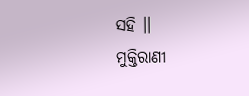ସହି ।।
ମୁକ୍ତିରାଣୀ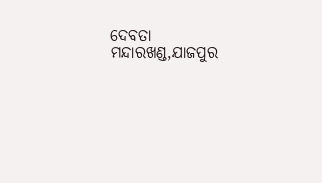ଦେବତା
ମନ୍ଦାରଖଣ୍ଡ,ଯାଜପୁର